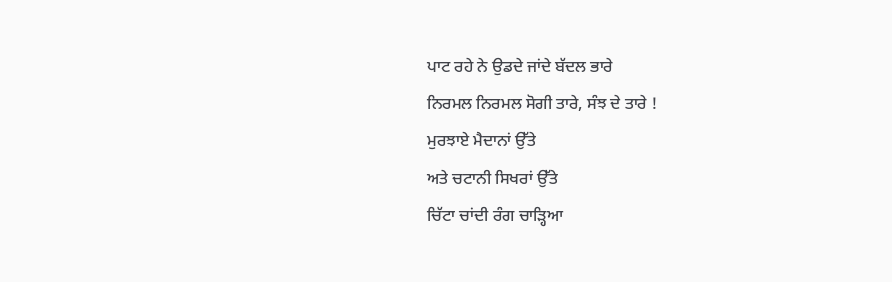ਪਾਟ ਰਹੇ ਨੇ ਉਡਦੇ ਜਾਂਦੇ ਬੱਦਲ ਭਾਰੇ
ਨਿਰਮਲ ਨਿਰਮਲ ਸੋਗੀ ਤਾਰੇ, ਸੰਝ ਦੇ ਤਾਰੇ !
ਮੁਰਝਾਏ ਮੈਦਾਨਾਂ ਉੱਤੇ
ਅਤੇ ਚਟਾਨੀ ਸਿਖਰਾਂ ਉੱਤੇ
ਚਿੱਟਾ ਚਾਂਦੀ ਰੰਗ ਚਾੜ੍ਹਿਆ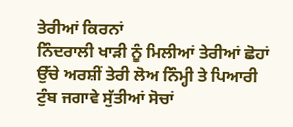ਤੇਰੀਆਂ ਕਿਰਨਾਂ
ਨਿੰਦਰਾਲੀ ਖਾੜੀ ਨੂੰ ਮਿਲੀਆਂ ਤੇਰੀਆਂ ਛੋਹਾਂ
ਉੱਚੇ ਅਰਸ਼ੀਂ ਤੇਰੀ ਲੋਅ ਨਿੰਮ੍ਹੀ ਤੇ ਪਿਆਰੀ
ਟੁੰਬ ਜਗਾਵੇ ਸੁੱਤੀਆਂ ਸੋਚਾਂ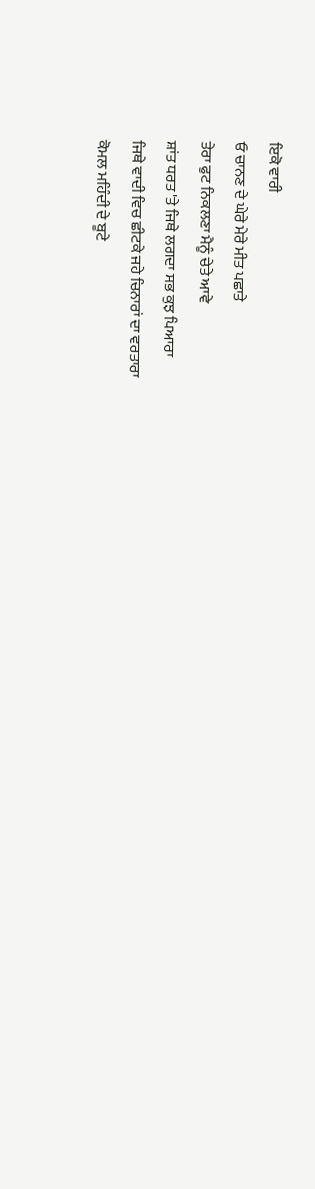ਇਕੋ ਵਾਰੀ
ਓ ਚਾਨਣ ਦੇ ਘੇਰੇ ਮੇਰੇ ਮੀਤ ਪਛਾਤੇ
ਤੇਰਾ ਫੁਟ ਨਿਕਲਣਾ ਮੈਨੂੰ ਚੇਤੇ ਆਵੇ
ਸ਼ਾਂਤ ਧਰਤ 'ਤੇ ਜਿਥੇ ਲਗਦਾ ਸਭ ਕੁਝ ਪਿਆਰਾ
ਜਿਥੇ ਵਾਦੀ ਵਿਚ ਛੀਟਕੇ ਜਹੇ ਚਿਨਾਰਾਂ ਦਾ ਵਰਤਾਰਾ
ਕੋਮਲ ਮਹਿੰਦੀ ਦੇ ਬੂਟੇ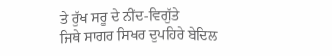ਤੇ ਰੁੱਖ ਸਰੂ ਦੇ ਨੀਂਦ-ਵਿਗੁੱਤੇ
ਜਿਥੇ ਸਾਗਰ ਸਿਖਰ ਦੁਪਹਿਰੇ ਬੇਦਿਲ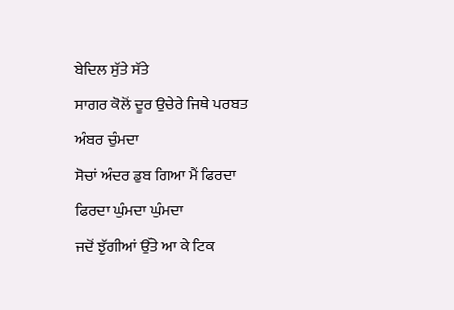ਬੇਦਿਲ ਸੁੱਤੇ ਸੱਤੇ
ਸਾਗਰ ਕੋਲੋਂ ਦੂਰ ਉਚੇਰੇ ਜਿਥੇ ਪਰਬਤ ਅੰਬਰ ਚੁੰਮਦਾ
ਸੋਚਾਂ ਅੰਦਰ ਡੁਬ ਗਿਆ ਮੈਂ ਫਿਰਦਾ ਫਿਰਦਾ ਘੁੰਮਦਾ ਘੁੰਮਦਾ
ਜਦੋਂ ਝੁੱਗੀਆਂ ਉੱਤੇ ਆ ਕੇ ਟਿਕ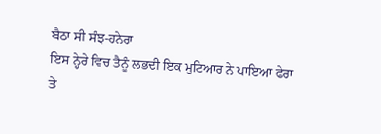ਬੈਠਾ ਸੀ ਸੰਝ-ਹਨੇਰਾ
ਇਸ ਨ੍ਹੇਰੇ ਵਿਚ ਤੈਨੂੰ ਲਭਦੀ ਇਕ ਮੁਟਿਆਰ ਨੇ ਪਾਇਆ ਫੇਰਾ
ਤੇ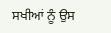ਸਖੀਆਂ ਨੂੰ ਉਸ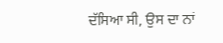ਦੱਸਿਆ ਸੀ, ਉਸ ਦਾ ਨਾਂ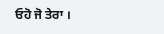ਓਹੋ ਜੋ ਤੇਰਾ ।